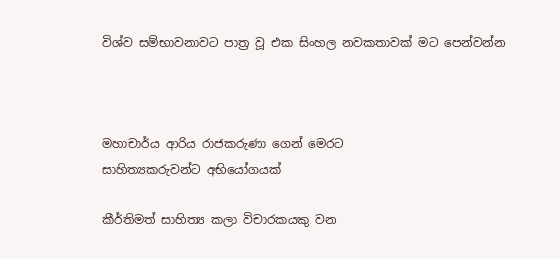විශ්ව සම්භාවනාවට පාත්‍ර වූ එක සිංහල නවකතාවක් මට පෙන්වන්න



මහාචාර්ය ආරිය රාජකරුණා ගෙන් මෙරට
සාහිත්‍යකරුවන්ට අභියෝගයක්

කීර්තිමත් සාහිත්‍ය කලා විචාරකයකු වන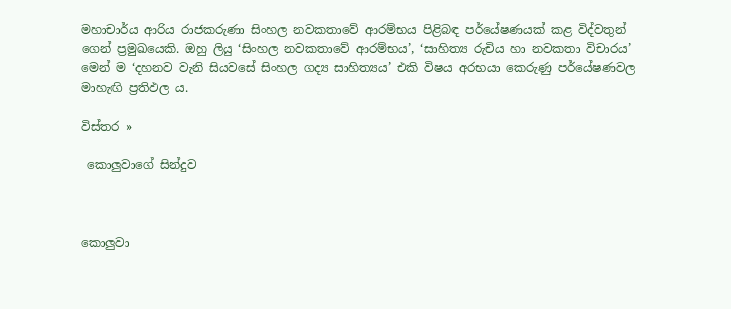මහාචාර්ය ආරිය රාජකරුණා සිංහල නවකතාවේ ආරම්භය පිළිබඳ පර්යේෂණයක් කළ විද්වතුන් ගෙන් ප්‍රමුඛයෙකි. ඔහු ලියු ‘සිංහල නවකතාවේ ආරම්භය’, ‘සාහිත්‍ය රුචිය හා නවකතා විචාරය’ මෙන් ම ‘දහනව වැනි සියවසේ සිංහල ගද්‍ය සාහිත්‍යය’ එකි විෂය අරභයා කෙරුණු පර්යේෂණවල මාහැඟි ප්‍රතිඵල ය.

විස්තර »

 කොලුවාගේ සින්දුව



කොලුවා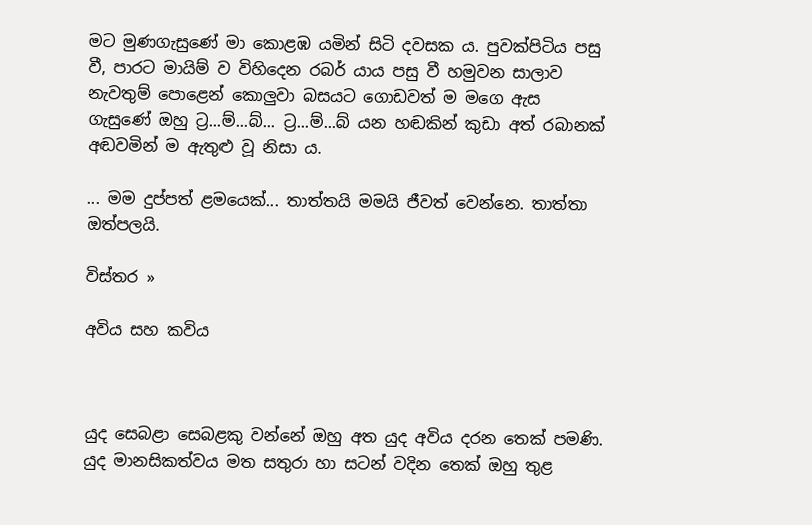මට මුණගැසුණේ මා කොළඹ යමින් සිටි දවසක ය. පුවක්පිටිය පසු වී, පාරට මායිම් ව විහිදෙන රබර් යාය පසු වී හමුවන සාලාව නැවතුම් පොළෙන් කොලුවා බසයට ගොඩවත් ම මගෙ ඇස ගැසුණේ ඔහු ට්‍ර...ම්...බ්... ට්‍ර...ම්...බ් යන හඬකින් කුඩා අත් රබානක් අඬවමින් ම ඇතුළු වූ නිසා ය.

... මම දුප්පත් ළමයෙක්... තාත්තයි මමයි ජීවත් වෙන්නෙ. තාත්තා ඔත්පලයි.

විස්තර »

අවිය සහ කවිය



යුද සෙබළා සෙබළකු වන්නේ ඔහු අත යුද අවිය දරන තෙක් පමණි. යුද මානසිකත්වය මත සතුරා හා සටන් වදින තෙක් ඔහු තුළ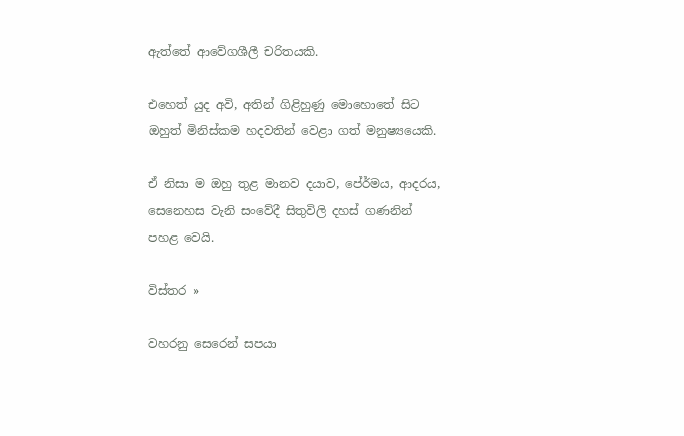ඇත්තේ ආවේගශීලී චරිතයකි.

එහෙත් යුද අවි, අතින් ගිළිහුණු මොහොතේ සිට ඔහුත් මිනිස්කම හදවතින් වෙළා ගත් මනුෂ්‍යයෙකි.

ඒ නිසා ම ඔහු තුළ මානව දයාව, පේ‍ර්මය, ආදරය, සෙනෙහස වැනි සංවේදී සිතුවිලි දහස් ගණනින් පහළ වෙයි.

විස්තර »

වහරනු සෙරෙන් සපයා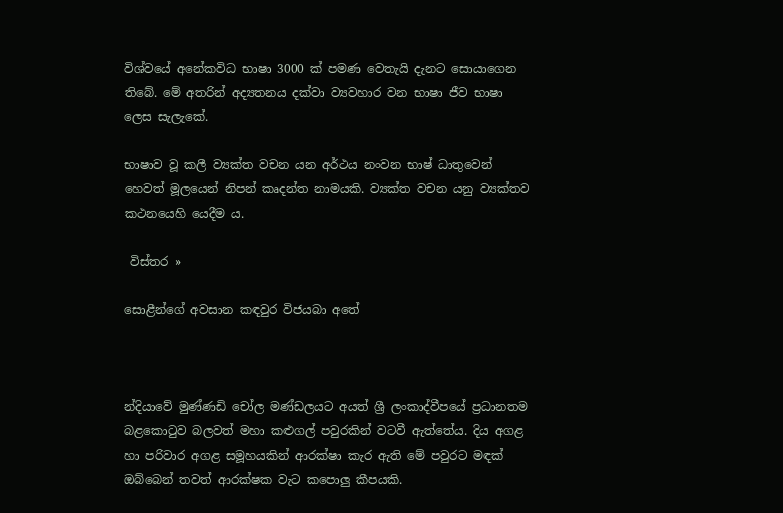විශ්වයේ අනේකවිධ භාෂා 3000 ක් පමණ වෙතැයි දැනට සොයාගෙන තිබේ. මේ අතරින් අද්‍යතනය දක්වා ව්‍යවහාර වන භාෂා ජීව භාෂා ලෙස සැලැකේ.

භාෂාව වූ කලී ව්‍යක්ත වචන යන අර්ථය නංවන භාෂ් ධාතුවෙන් හෙවත් මූලයෙන් නිපන් කෘදන්ත නාමයකි. ව්‍යක්ත වචන යනු ව්‍යක්තව කථනයෙහි යෙදීම ය.

 විස්තර »

සොළීන්ගේ අවසාන කඳවුර විජයබා අතේ



න්දියාවේ මුණ්ණඩි චෝල මණ්ඩලයට අයත් ශ්‍රී ලංකාද්වීපයේ ප්‍රධානතම බළකොටුව බලවත් මහා කළුගල් පවුරකින් වටවී ඇත්තේය. දිය අගළ හා පරිවාර අගළ සමූහයකින් ආරක්ෂා කැර ඇති මේ පවුරට මඳක් ඔබ්බෙන් තවත් ආරක්ෂක වැට කපොලු කීපයකි.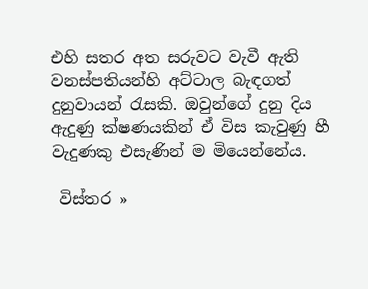එහි සතර අත සරුවට වැවී ඇති වනස්පතියන්හි අට්ටාල බැඳගත් දුනුවායන් රැසකි. ඔවුන්ගේ දුනු දිය ඇදුණු ක්ෂණයකින් ඒ විස කැවුණු හී වැදුණකු එසැණින් ම මියෙන්නේය.

 විස්තර »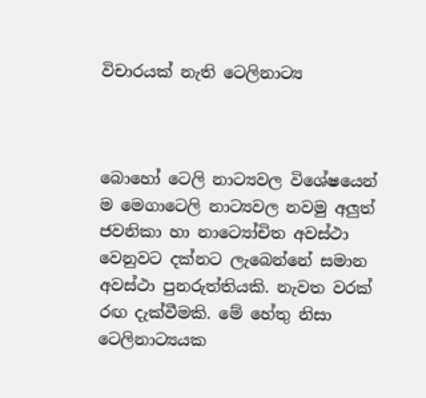විචාරයක් නැති ටෙලිනාට්‍ය



බොහෝ ටෙලි නාට්‍යවල විශේෂයෙන් ම මෙගාටෙලි නාට්‍යවල නවමු අලුත් ජවනිකා හා නාට්‍යෝචිත අවස්ථා වෙනුවට දක්නට ලැබෙන්නේ සමාන අවස්ථා පුනරුත්තියකි. නැවත වරක් රඟ දැක්වීමකි. මේ හේතු නිසා ටෙලිනාට්‍යයක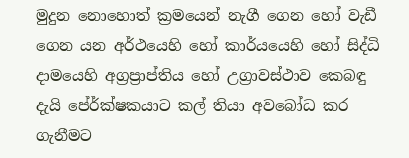මුදුන නොහොත් ක්‍රමයෙන් නැගී ගෙන හෝ වැඩී ගෙන යන අර්ථයෙහි හෝ කාර්යයෙහි හෝ සිද්ධි දාමයෙහි අග්‍රප්‍රාප්තිය හෝ උග්‍රාවස්ථාව කෙබඳු දැයි පේ‍ර්ක්ෂකයාට කල් තියා අවබෝධ කර ගැනීමට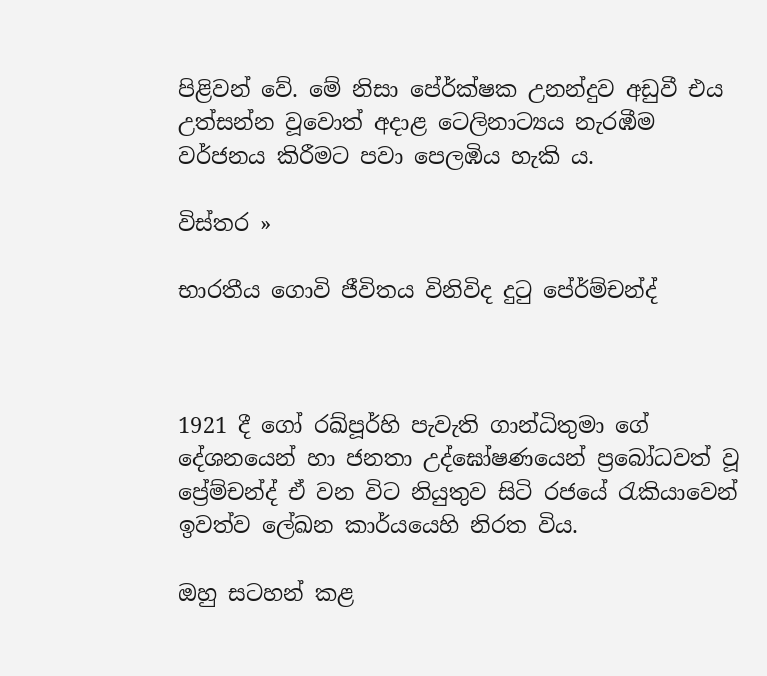පිළිවන් වේ. මේ නිසා පේ‍ර්ක්ෂක උනන්දුව අඩුවී එය උත්සන්න වූවොත් අදාළ ටෙලිනාට්‍යය නැරඹීම වර්ජනය කිරීමට පවා පෙලඹිය හැකි ය.

විස්තර »

භාරතීය ගොවි ජීවිතය විනිවිද දුටු පේ‍ර්ම්චන්ද්



1921 දී ගෝ රඛ්පූර්හි පැවැති ගාන්ධිතුමා ගේ දේශනයෙන් හා ජනතා උද්ඝෝෂණයෙන් ප්‍රබෝධවත් වූ ප්‍රේම්චන්ද් ඒ වන විට නියුතුව සිටි රජයේ රැකියාවෙන් ඉවත්ව ලේඛන කාර්යයෙහි නිරත විය.

ඔහු සටහන් කළ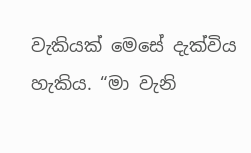වැකියක් මෙසේ දැක්විය හැකිය. “මා වැනි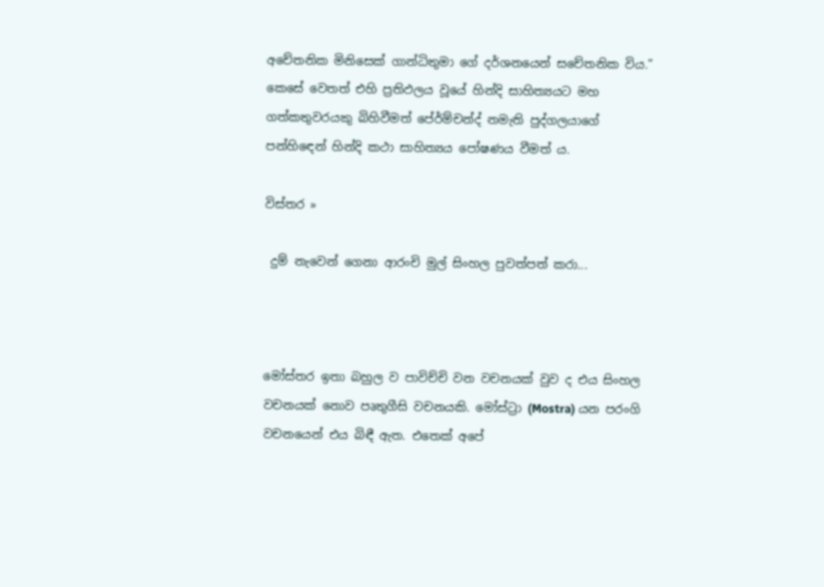අචේතනික මිනිසෙක් ගාන්ධිතුමා ගේ දර්ශනයෙන් සචේතනික විය.” කෙසේ වෙතත් එහි ප්‍රතිඵලය වූයේ හින්දි සාහිත්‍යයට මහ ගත්කතුවරයකු බිහිවීමත් පේ‍ර්ම්චන්ද් නමැති පුද්ගලයාගේ පන්හිඳෙන් හින්දි කථා සාහිත්‍යය පෝෂණය වීමත් ය.

විස්තර »

 දුම් නැවෙන් ගෙනා ආරංචි මුල් සිංහල පුවත්පත් කරා...



මෝස්තර ඉතා බහුල ව පාවිච්චි වන වචනයක් වුව ද එය සිංහල වචනයක් නොව පෘතුගීසි වචනයකි. මෝස්ට්‍රා (Mostra) යන පරංගි වචනයෙන් එය බිඳී ඇත. එතෙක් අපේ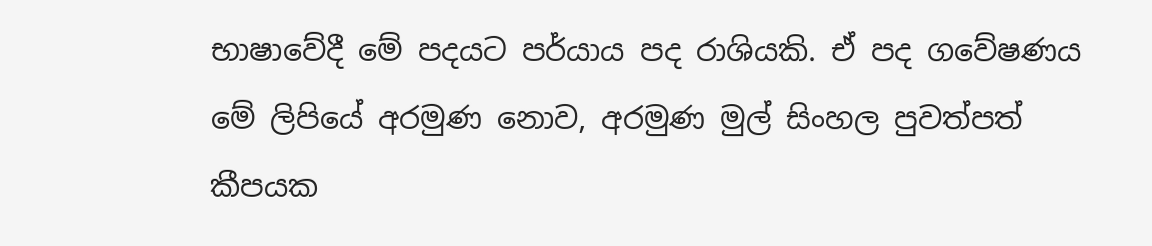භාෂාවේදී මේ පදයට පර්යාය පද රාශියකි. ඒ පද ගවේෂණය මේ ලිපියේ අරමුණ නොව, අරමුණ මුල් සිංහල පුවත්පත් කීපයක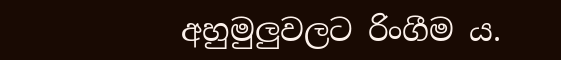අහුමුලුවලට රිංගීම ය.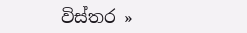විස්තර »